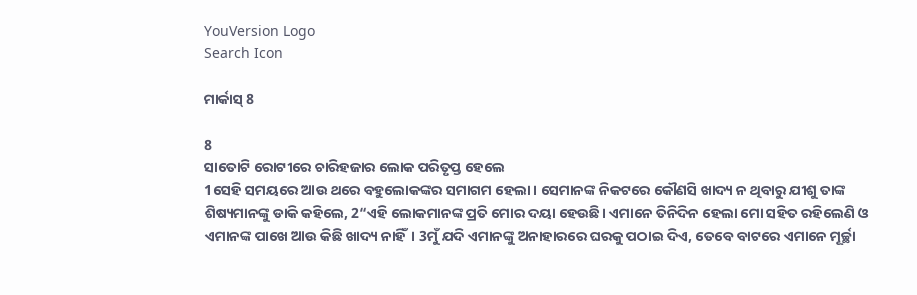YouVersion Logo
Search Icon

ମାର୍କାସ୍ 8

8
ସାତୋଟି ରୋଟୀରେ ଚାରିହଜାର ଲୋକ ପରିତୃପ୍ତ ହେଲେ
1ସେହି ସମୟରେ ଆଉ ଥରେ ବହୁଲୋକଙ୍କର ସମାଗମ ହେଲା। ସେମାନଙ୍କ ନିକଟରେ କୌଣସି ଖାଦ୍ୟ ନ ଥିବାରୁ ଯୀଶୁ ତାଙ୍କ ଶିଷ୍ୟମାନଙ୍କୁ ଡାକି କହିଲେ, 2“ଏହି ଲୋକମାନଙ୍କ ପ୍ରତି ମୋର ଦୟା ହେଉଛି। ଏମାନେ ତିନିଦିନ ହେଲା ମୋ ସହିତ ରହିଲେଣି ଓ ଏମାନଙ୍କ ପାଖେ ଆଉ କିଛି ଖାଦ୍ୟ ନାହିଁ। 3ମୁଁ ଯଦି ଏମାନଙ୍କୁ ଅନାହାରରେ ଘରକୁ ପଠାଇ ଦିଏ, ତେବେ ବାଟରେ ଏମାନେ ମୂର୍ଚ୍ଛା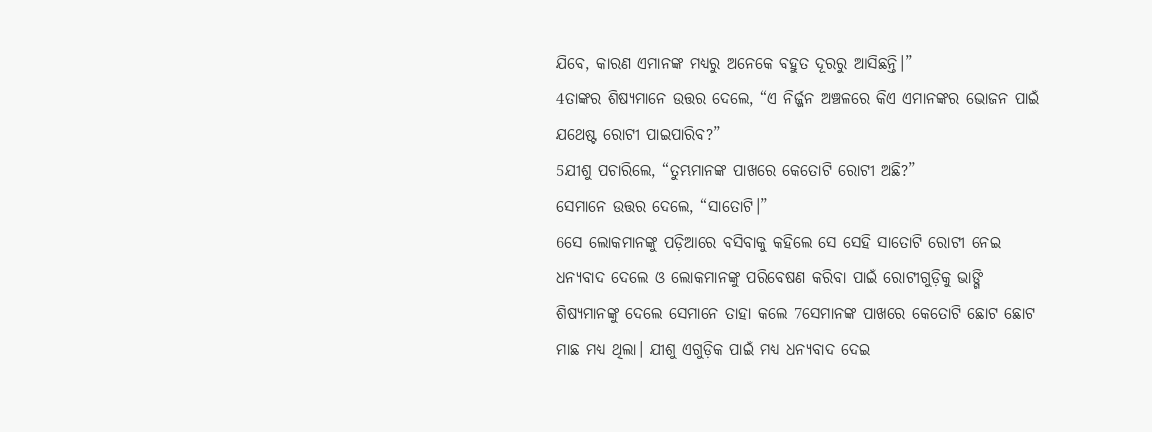ଯିବେ, କାରଣ ଏମାନଙ୍କ ମଧ୍ୟରୁ ଅନେକେ ବହୁତ ଦୂରରୁ ଆସିଛନ୍ତି।”
4ତାଙ୍କର ଶିଷ୍ୟମାନେ ଉତ୍ତର ଦେଲେ, “ଏ ନିର୍ଜ୍ଜନ ଅଞ୍ଚଳରେ କିଏ ଏମାନଙ୍କର ଭୋଜନ ପାଇଁ ଯଥେଷ୍ଟ ରୋଟୀ ପାଇପାରିବ?”
5ଯୀଶୁ ପଚାରିଲେ, “ତୁମ୍ଭମାନଙ୍କ ପାଖରେ କେତୋଟି ରୋଟୀ ଅଛି?”
ସେମାନେ ଉତ୍ତର ଦେଲେ, “ସାତୋଟି।”
6ସେ ଲୋକମାନଙ୍କୁ ପଡ଼ିଆରେ ବସିବାକୁ କହିଲେ ସେ ସେହି ସାତୋଟି ରୋଟୀ ନେଇ ଧନ୍ୟବାଦ ଦେଲେ ଓ ଲୋକମାନଙ୍କୁ ପରିବେଷଣ କରିବା ପାଇଁ ରୋଟୀଗୁଡ଼ିକୁ ଭାଙ୍ଗି ଶିଷ୍ୟମାନଙ୍କୁ ଦେଲେ ସେମାନେ ତାହା କଲେ 7ସେମାନଙ୍କ ପାଖରେ କେତୋଟି ଛୋଟ ଛୋଟ ମାଛ ମଧ୍ୟ ଥିଲା। ଯୀଶୁ ଏଗୁଡ଼ିକ ପାଇଁ ମଧ୍ୟ ଧନ୍ୟବାଦ ଦେଇ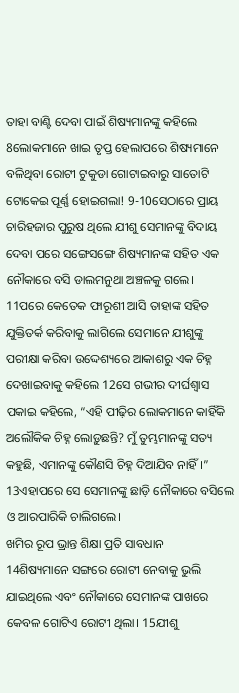ତାହା ବାଣ୍ଟି ଦେବା ପାଇଁ ଶିଷ୍ୟମାନଙ୍କୁ କହିଲେ 8ଲୋକମାନେ ଖାଇ ତୃପ୍ତ ହେଲାପରେ ଶିଷ୍ୟମାନେ ବଳିଥିବା ରୋଟୀ ଟୁକୁଡା ଗୋଟାଇବାରୁ ସାତୋଟି ଟୋକେଇ ପୂର୍ଣ୍ଣ ହୋଇଗଲା! 9-10ସେଠାରେ ପ୍ରାୟ ଚାରିହଜାର ପୁରୁଷ ଥିଲେ ଯୀଶୁ ସେମାନଙ୍କୁ ବିଦାୟ ଦେବା ପରେ ସଙ୍ଗେସଙ୍ଗେ ଶିଷ୍ୟମାନଙ୍କ ସହିତ ଏକ ନୌକାରେ ବସି ଡାଲମନୁଥା ଅଞ୍ଚଳକୁ ଗଲେ।
11ପରେ କେତେକ ଫାରୂଶୀ ଆସି ତାହାଙ୍କ ସହିତ ଯୁକ୍ତିତର୍କ କରିବାକୁ ଲାଗିଲେ ସେମାନେ ଯୀଶୁଙ୍କୁ ପରୀକ୍ଷା କରିବା ଉଦ୍ଦେଶ୍ୟରେ ଆକାଶରୁ ଏକ ଚିହ୍ନ ଦେଖାଇବାକୁ କହିଲେ 12ସେ ଗଭୀର ଦୀର୍ଘଶ୍ୱାସ ପକାଇ କହିଲେ, “ଏହି ପୀଢ଼ିର ଲୋକମାନେ କାହିଁକି ଅଲୌକିକ ଚିହ୍ନ ଲୋଡ଼ୁଛନ୍ତି? ମୁଁ ତୁମ୍ଭମାନଙ୍କୁ ସତ୍ୟ କହୁଛି, ଏମାନଙ୍କୁ କୌଣସି ଚିହ୍ନ ଦିଆଯିବ ନାହିଁ।” 13ଏହାପରେ ସେ ସେମାନଙ୍କୁ ଛାଡ଼ି ନୌକାରେ ବସିଲେ ଓ ଆରପାରିକି ଚାଲିଗଲେ।
ଖମିର ରୂପ ଭ୍ରାନ୍ତ ଶିକ୍ଷା ପ୍ରତି ସାବଧାନ
14ଶିଷ୍ୟମାନେ ସଙ୍ଗରେ ରୋଟୀ ନେବାକୁ ଭୁଲି ଯାଇଥିଲେ ଏବଂ ନୌକାରେ ସେମାନଙ୍କ ପାଖରେ କେବଳ ଗୋଟିଏ ରୋଟୀ ଥିଲା। 15ଯୀଶୁ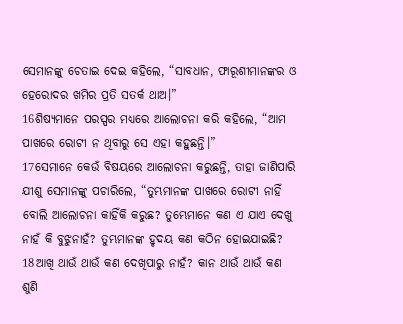ସେମାନଙ୍କୁ ଚେତାଇ ଦେଇ କହିଲେ, “ସାବଧାନ, ଫାରୂଶୀମାନଙ୍କର ଓ ହେରୋଦର ଖମିର ପ୍ରତି ସତର୍କ ଥାଅ।”
16ଶିଷ୍ୟମାନେ ପରସ୍ପର ମଧ୍ୟରେ ଆଲୋଚନା କରି କହିଲେ, “ଆମ ପାଖରେ ରୋଟୀ ନ ଥିବାରୁ ସେ ଏହା କହୁଛନ୍ତି।”
17ସେମାନେ କେଉଁ ବିଷୟରେ ଆଲୋଚନା କରୁଛନ୍ତି, ତାହା ଜାଣିପାରି ଯୀଶୁ ସେମାନଙ୍କୁ ପଚାରିଲେ, “ତୁମ୍ଭମାନଙ୍କ ପାଖରେ ରୋଟୀ ନାହିଁ ବୋଲି ଆଲୋଚନା କାହିଁକି କରୁଛ? ତୁମ୍ଭେମାନେ କଣ ଏ ଯାଏ ଦେଖୁ ନାହଁ କି ବୁଝୁନାହଁ? ତୁମ୍ଭମାନଙ୍କ ହୃଦୟ କଣ କଠିନ ହୋଇଯାଇଛି? 18ଆଖି ଥାଉଁ ଥାଉଁ କଣ ଦେଖିପାରୁ ନାହଁ? କାନ ଥାଉଁ ଥାଉଁ କଣ ଶୁଣି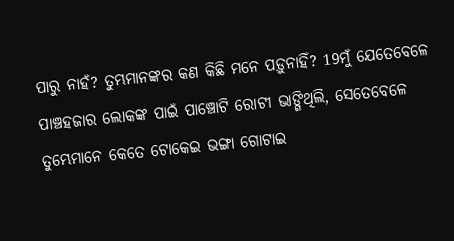ପାରୁ ନାହଁ? ତୁମ୍ଭମାନଙ୍କର କଣ କିଛି ମନେ ପଡ଼ୁନାହିଁ? 19ମୁଁ ଯେତେବେଳେ ପାଞ୍ଚହଜାର ଲୋକଙ୍କ ପାଇଁ ପାଞ୍ଚୋଟି ରୋଟୀ ଭାଙ୍ଗିଥିଲି, ସେତେବେଳେ ତୁମ୍ଭେମାନେ କେତେ ଟୋକେଇ ଭଙ୍ଗା ଗୋଟାଇ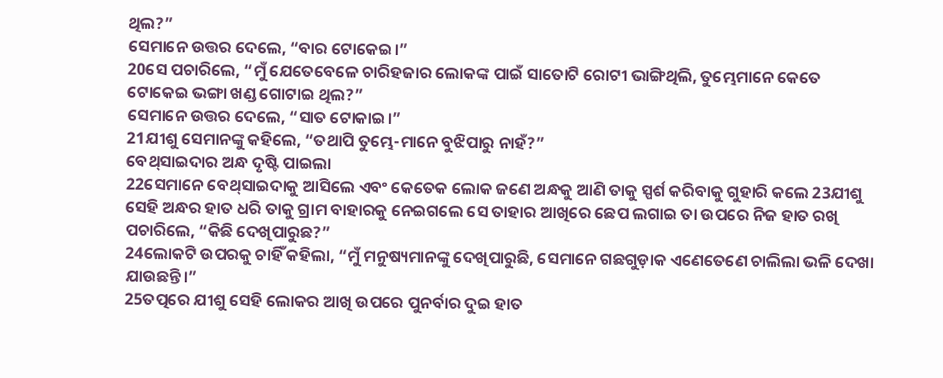ଥିଲ?”
ସେମାନେ ଉତ୍ତର ଦେଲେ, “ବାର ଟୋକେଇ।”
20ସେ ପଚାରିଲେ, “ମୁଁ ଯେତେବେଳେ ଚାରିହଜାର ଲୋକଙ୍କ ପାଇଁ ସାତୋଟି ରୋଟୀ ଭାଙ୍ଗିଥିଲି, ତୁମ୍ଭେମାନେ କେତେ ଟୋକେଇ ଭଙ୍ଗା ଖଣ୍ଡ ଗୋଟାଇ ଥିଲ?”
ସେମାନେ ଉତ୍ତର ଦେଲେ, “ସାତ ଟୋକାଇ।”
21ଯୀଶୁ ସେମାନଙ୍କୁ କହିଲେ, “ତଥାପି ତୁମ୍ଭେ-ମାନେ ବୁଝିପାରୁ ନାହଁ?”
ବେଥ୍‌ସାଇଦାର ଅନ୍ଧ ଦୃଷ୍ଟି ପାଇଲା
22ସେମାନେ ବେଥ୍‌ସାଇଦାକୁ ଆସିଲେ ଏବଂ କେତେକ ଲୋକ ଜଣେ ଅନ୍ଧକୁ ଆଣି ତାକୁ ସ୍ପର୍ଶ କରିବାକୁ ଗୁହାରି କଲେ 23ଯୀଶୁ ସେହି ଅନ୍ଧର ହାତ ଧରି ତାକୁ ଗ୍ରାମ ବାହାରକୁ ନେଇଗଲେ ସେ ତାହାର ଆଖିରେ ଛେପ ଲଗାଇ ତା ଉପରେ ନିଜ ହାତ ରଖି ପଚାରିଲେ, “କିଛି ଦେଖିପାରୁଛ?”
24ଲୋକଟି ଉପରକୁ ଚାହିଁ କହିଲା, “ମୁଁ ମନୁଷ୍ୟମାନଙ୍କୁ ଦେଖିପାରୁଛି, ସେମାନେ ଗଛଗୁଡ଼ାକ ଏଣେତେଣେ ଚାଲିଲା ଭଳି ଦେଖା ଯାଉଛନ୍ତି।”
25ତତ୍ପରେ ଯୀଶୁ ସେହି ଲୋକର ଆଖି ଉପରେ ପୁନର୍ବାର ଦୁଇ ହାତ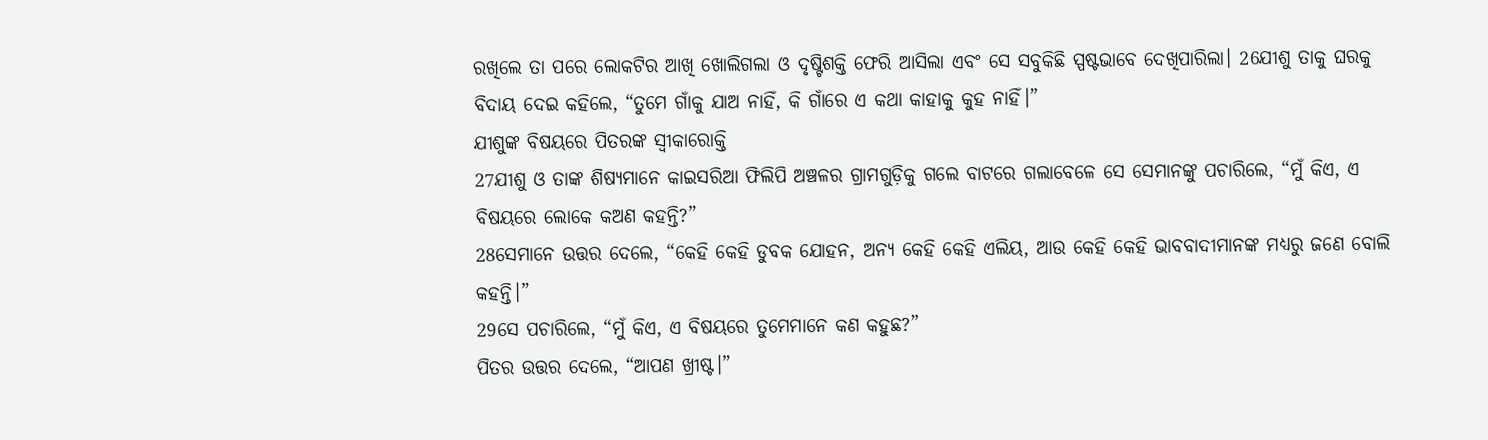ରଖିଲେ ତା ପରେ ଲୋକଟିର ଆଖି ଖୋଲିଗଲା ଓ ଦୃଷ୍ଟିଶକ୍ତି ଫେରି ଆସିଲା ଏବଂ ସେ ସବୁକିଛି ସ୍ପଷ୍ଟଭାବେ ଦେଖିପାରିଲା। 26ଯୀଶୁ ତାକୁ ଘରକୁ ବିଦାୟ ଦେଇ କହିଲେ, “ତୁମେ ଗାଁକୁ ଯାଅ ନାହିଁ, କି ଗାଁରେ ଏ କଥା କାହାକୁ କୁହ ନାହିଁ।”
ଯୀଶୁଙ୍କ ବିଷୟରେ ପିତରଙ୍କ ସ୍ୱୀକାରୋକ୍ତି
27ଯୀଶୁ ଓ ତାଙ୍କ ଶିଷ୍ୟମାନେ କାଇସରିଆ ଫିଲିପି ଅଞ୍ଚଳର ଗ୍ରାମଗୁଡ଼ିକୁ ଗଲେ ବାଟରେ ଗଲାବେଳେ ସେ ସେମାନଙ୍କୁ ପଚାରିଲେ, “ମୁଁ କିଏ, ଏ ବିଷୟରେ ଲୋକେ କଅଣ କହନ୍ତି?”
28ସେମାନେ ଉତ୍ତର ଦେଲେ, “କେହି କେହି ଡୁବକ ଯୋହନ, ଅନ୍ୟ କେହି କେହି ଏଲିୟ, ଆଉ କେହି କେହି ଭାବବାଦୀମାନଙ୍କ ମଧ୍ୟରୁ ଜଣେ ବୋଲି କହନ୍ତି।”
29ସେ ପଚାରିଲେ, “ମୁଁ କିଏ, ଏ ବିଷୟରେ ତୁମେମାନେ କଣ କହୁଛ?”
ପିତର ଉତ୍ତର ଦେଲେ, “ଆପଣ ଖ୍ରୀଷ୍ଟ।”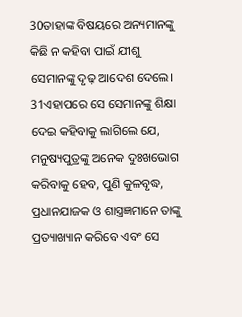30ତାହାଙ୍କ ବିଷୟରେ ଅନ୍ୟମାନଙ୍କୁ କିଛି ନ କହିବା ପାଇଁ ଯୀଶୁ ସେମାନଙ୍କୁ ଦୃଢ଼ ଆଦେଶ ଦେଲେ।
31ଏହାପରେ ସେ ସେମାନଙ୍କୁ ଶିକ୍ଷା ଦେଇ କହିବାକୁ ଲାଗିଲେ ଯେ, ମନୁଷ୍ୟପୁତ୍ରଙ୍କୁ ଅନେକ ଦୁଃଖଭୋଗ କରିବାକୁ ହେବ, ପୁଣି କୁଳବୃଦ୍ଧ, ପ୍ରଧାନଯାଜକ ଓ ଶାସ୍ତ୍ରଜ୍ଞମାନେ ତାଙ୍କୁ ପ୍ରତ୍ୟାଖ୍ୟାନ କରିବେ ଏବଂ ସେ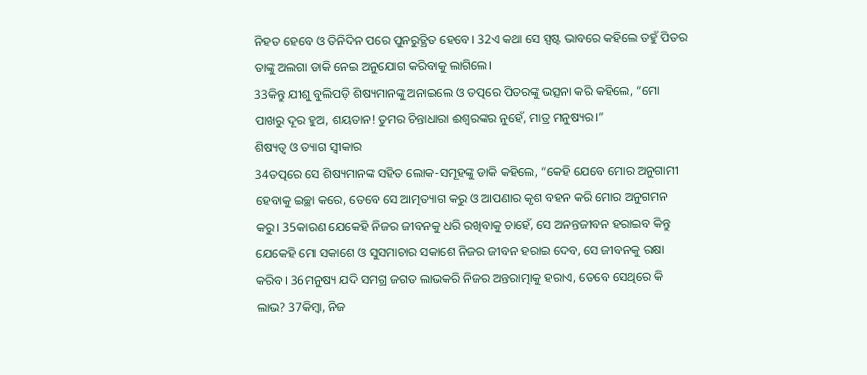ନିହତ ହେବେ ଓ ତିନିଦିନ ପରେ ପୁନରୁତ୍ଥିତ ହେବେ। 32ଏ କଥା ସେ ସ୍ପଷ୍ଟ ଭାବରେ କହିଲେ ତହୁଁ ପିତର ତାଙ୍କୁ ଅଲଗା ଡାକି ନେଇ ଅନୁଯୋଗ କରିବାକୁ ଲାଗିଲେ।
33କିନ୍ତୁ ଯୀଶୁ ବୁଲିପଡ଼ି ଶିଷ୍ୟମାନଙ୍କୁ ଅନାଇଲେ ଓ ତତ୍ପରେ ପିତରଙ୍କୁ ଭତ୍ସନା କରି କହିଲେ, “ମୋ ପାଖରୁ ଦୂର ହୁଅ, ଶୟତାନ! ତୁମର ଚିନ୍ତାଧାରା ଈଶ୍ୱରଙ୍କର ନୁହେଁ, ମାତ୍ର ମନୁଷ୍ୟର।”
ଶିଷ୍ୟତ୍ଵ ଓ ତ୍ୟାଗ ସ୍ୱୀକାର
34ତତ୍ପରେ ସେ ଶିଷ୍ୟମାନଙ୍କ ସହିତ ଲୋକ-ସମୂହଙ୍କୁ ଡାକି କହିଲେ, “କେହି ଯେବେ ମୋର ଅନୁଗାମୀ ହେବାକୁ ଇଚ୍ଛା କରେ, ତେବେ ସେ ଆତ୍ମତ୍ୟାଗ କରୁ ଓ ଆପଣାର କୃଶ ବହନ କରି ମୋର ଅନୁଗମନ କରୁ। 35କାରଣ ଯେକେହି ନିଜର ଜୀବନକୁ ଧରି ରଖିବାକୁ ଚାହେଁ, ସେ ଅନନ୍ତଜୀବନ ହରାଇବ କିନ୍ତୁ ଯେକେହି ମୋ ସକାଶେ ଓ ସୁସମାଚାର ସକାଶେ ନିଜର ଜୀବନ ହରାଇ ଦେବ, ସେ ଜୀବନକୁ ରକ୍ଷା କରିବ। 36ମନୁଷ୍ୟ ଯଦି ସମଗ୍ର ଜଗତ ଲାଭକରି ନିଜର ଅନ୍ତରାତ୍ମାକୁ ହରାଏ, ତେବେ ସେଥିରେ କି ଲାଭ? 37କିମ୍ବା, ନିଜ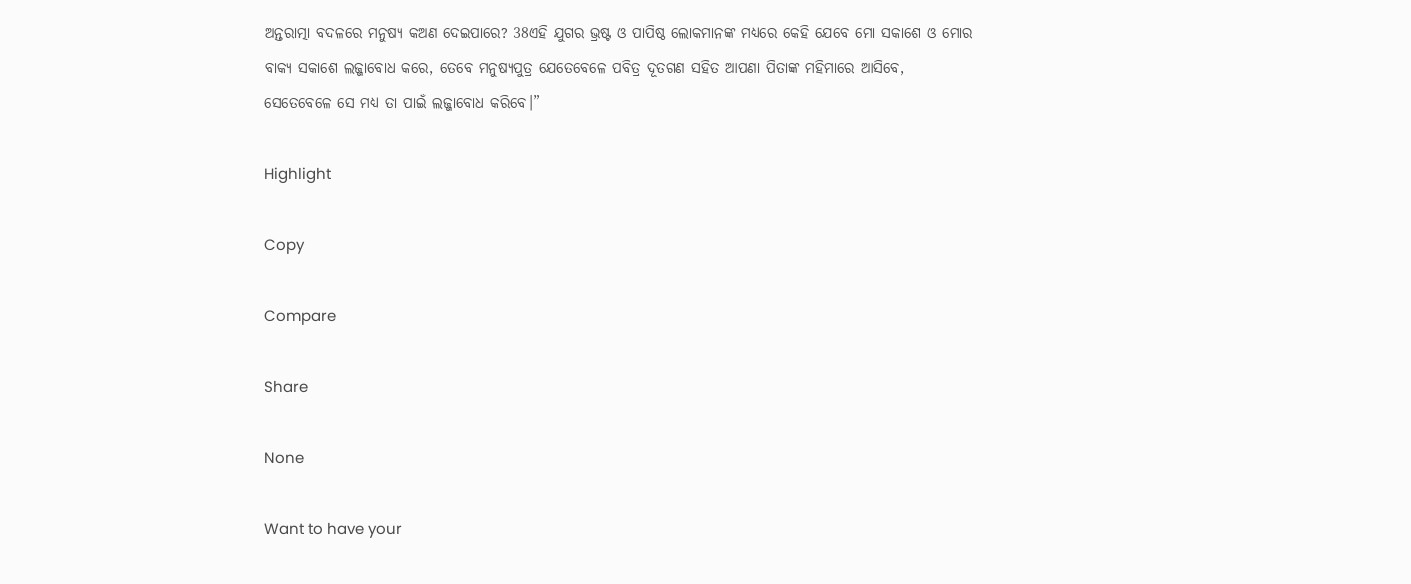ଅନ୍ତରାତ୍ମା ବଦଳରେ ମନୁଷ୍ୟ କଅଣ ଦେଇପାରେ? 38ଏହି ଯୁଗର ଭ୍ରଷ୍ଟ ଓ ପାପିଷ୍ଠ ଲୋକମାନଙ୍କ ମଧ୍ୟରେ କେହି ଯେବେ ମୋ ସକାଶେ ଓ ମୋର ବାକ୍ୟ ସକାଶେ ଲଜ୍ଜାବୋଧ କରେ, ତେବେ ମନୁଷ୍ୟପୁତ୍ର ଯେତେବେଳେ ପବିତ୍ର ଦୂତଗଣ ସହିତ ଆପଣା ପିତାଙ୍କ ମହିମାରେ ଆସିବେ, ସେତେବେଳେ ସେ ମଧ୍ୟ ତା ପାଇଁ ଲଜ୍ଜାବୋଧ କରିବେ।”

Highlight

Copy

Compare

Share

None

Want to have your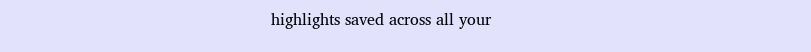highlights saved across all your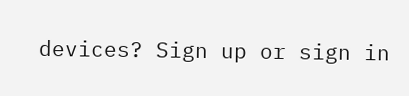devices? Sign up or sign in